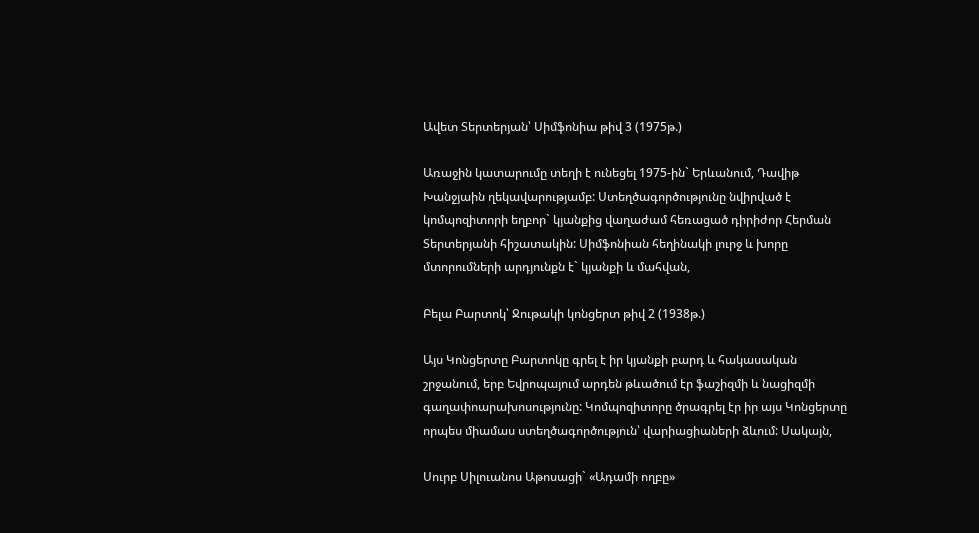Ավետ Տերտերյան՝ Սիմֆոնիա թիվ 3 (1975թ.)

Առաջին կատարումը տեղի է ունեցել 1975-ին` Երևանում, Դավիթ Խանջյաին ղեկավարությամբ: Ստեղծագործությունը նվիրված է կոմպոզիտորի եղբոր` կյանքից վաղաժամ հեռացած դիրիժոր Հերման Տերտերյանի հիշատակին: Սիմֆոնիան հեղինակի լուրջ և խորը մտորումների արդյունքն է` կյանքի և մահվան,

Բելա Բարտոկ՝ Ջութակի կոնցերտ թիվ 2 (1938թ.)

Այս Կոնցերտը Բարտոկը գրել է իր կյանքի բարդ և հակասական շրջանում, երբ Եվրոպայում արդեն թևածում էր ֆաշիզմի և նացիզմի գաղափոարախոսությունը: Կոմպոզիտորը ծրագրել էր իր այս Կոնցերտը որպես միամաս ստեղծագործություն՝ վարիացիաների ձևում: Սակայն,

Սուրբ Սիլուանոս Աթոսացի` «Ադամի ողբը»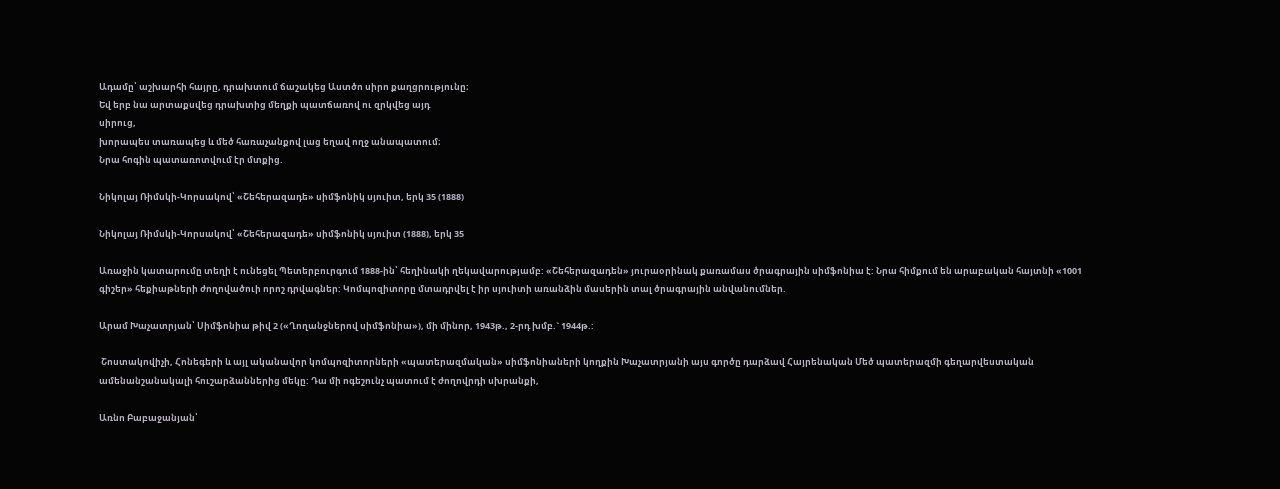Ադամը՝ աշխարհի հայրը, դրախտում ճաշակեց Աստծո սիրո քաղցրությունը։
Եվ երբ նա արտաքսվեց դրախտից մեղքի պատճառով ու զրկվեց այդ
սիրուց,
խորապես տառապեց և մեծ հառաչանքով լաց եղավ ողջ անապատում։
Նրա հոգին պատառոտվում էր մտքից.

Նիկոլայ Ռիմսկի-Կորսակով՝ «Շեհերազադե» սիմֆոնիկ սյուիտ, երկ 35 (1888)

Նիկոլայ Ռիմսկի-Կորսակով՝ «Շեհերազադե» սիմֆոնիկ սյուիտ (1888), երկ 35

Առաջին կատարումը տեղի է ունեցել Պետերբուրգում 1888-ին՝ հեղինակի ղեկավարությամբ: «Շեհերազադեն» յուրաօրինակ քառամաս ծրագրային սիմֆոնիա է: Նրա հիմքում են արաբական հայտնի «1001 գիշեր» հեքիաթների ժողովածուի որոշ դրվագներ: Կոմպոզիտորը մտադրվել է իր սյուիտի առանձին մասերին տալ ծրագրային անվանումներ.

Արամ Խաչատրյան՝ Սիմֆոնիա թիվ 2 («Ղողանջներով սիմֆոնիա»), մի մինոր, 1943թ., 2-րդ խմբ.` 1944թ.:

 Շոստակովիչի, Հոնեգերի և այլ ականավոր կոմպոզիտորների «պատերազմական» սիմֆոնիաների կողքին Խաչատրյանի այս գործը դարձավ Հայրենական Մեծ պատերազմի գեղարվեստական ամենանշանակալի հուշարձաններից մեկը: Դա մի ոգեշունչ պատում է ժողովրդի սխրանքի,

Առնո Բաբաջանյան՝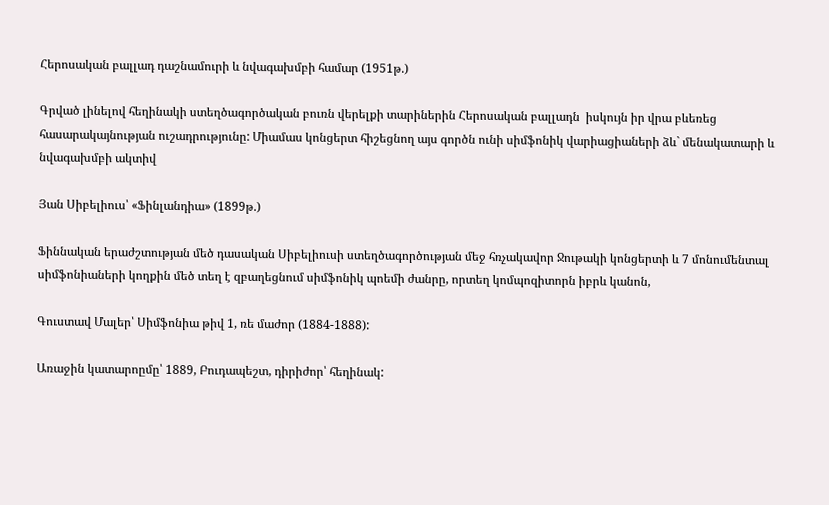Հերոսական բալլադ դաշնամուրի և նվագախմբի համար (1951թ.)

Գրված լինելով հեղինակի ստեղծագործական բուռն վերելքի տարիներին Հերոսական բալլադն  իսկույն իր վրա բևեռեց հասարակայնության ուշադրությունը: Միամաս կոնցերտ հիշեցնող այս գործն ունի սիմֆոնիկ վարիացիաների ձև` մենակատարի և նվագախմբի ակտիվ

Յան Սիբելիուս՝ «Ֆինլանդիա» (1899թ.)

Ֆիննական երաժշտության մեծ դասական Սիբելիուսի ստեղծագործության մեջ հռչակավոր Ջութակի կոնցերտի և 7 մոնումենտալ սիմֆոնիաների կողքին մեծ տեղ է զբաղեցնում սիմֆոնիկ պոեմի ժանրը, որտեղ կոմպոզիտորն իբրև կանոն,

Գուստավ Մալեր՝ Սիմֆոնիա թիվ 1, ռե մաժոր (1884-1888):

Առաջին կատարոըմը՝ 1889, Բուդապեշտ, դիրիժոր՝ հեղինակ: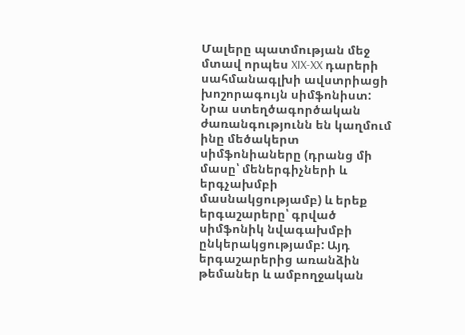Մալերը պատմության մեջ մտավ որպես XIX-XX դարերի սահմանագլխի ավստրիացի խոշորագույն սիմֆոնիստ: Նրա ստեղծագործական ժառանգությունն են կաղմում ինը մեծակերտ սիմֆոնիաները (դրանց մի մասը՝ մեներգիչների և երգչախմբի մասնակցությամբ) և երեք երգաշարերը՝ գրված սիմֆոնիկ նվագախմբի ընկերակցությամբ: Այդ երգաշարերից առանձին թեմաներ և ամբողջական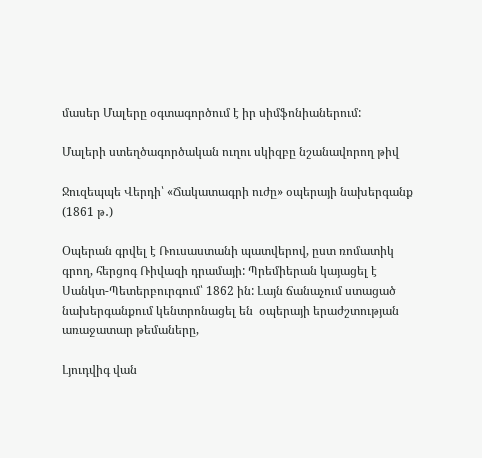մասեր Մալերը օգտագործում է իր սիմֆոնիաներում:

Մալերի ստեղծագործական ուղու սկիզբը նշանավորող թիվ

Ջուզեպպե Վերդի՝ «Ճակատագրի ուժը» օպերայի նախերգանք (1861 թ․)

Օպերան գրվել է Ռուսաստանի պատվերով, ըստ ռոմատիկ  գրող, հերցոգ Ռիվազի դրամայի: Պրեմիերան կայացել է Սանկտ-Պետերբուրգում՝ 1862 ին: Լայն ճանաչում ստացած նախերգանքում կենտրոնացել են  օպերայի երաժշտության առաջատար թեմաները,

Լյուդվիգ վան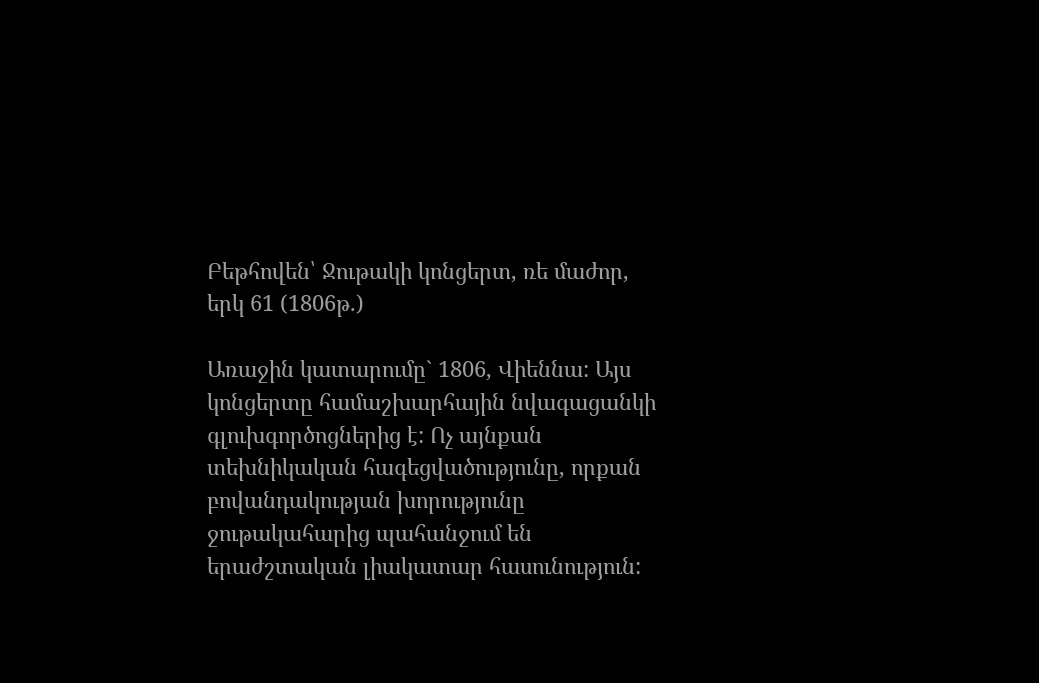Բեթհովեն՝ Ջութակի կոնցերտ, ռե մաժոր, երկ 61 (1806թ.)

Առաջին կատարումը` 1806, Վիեննա: Այս կոնցերտը համաշխարհային նվագացանկի գլուխգործոցներից է: Ոչ այնքան տեխնիկական հագեցվածությունը, որքան բովանդակության խորությունը ջութակահարից պահանջում են երաժշտական լիակատար հասունություն: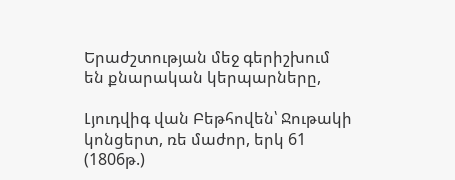Երաժշտության մեջ գերիշխում են քնարական կերպարները,

Լյուդվիգ վան Բեթհովեն՝ Ջութակի կոնցերտ, ռե մաժոր, երկ 61 (1806թ.)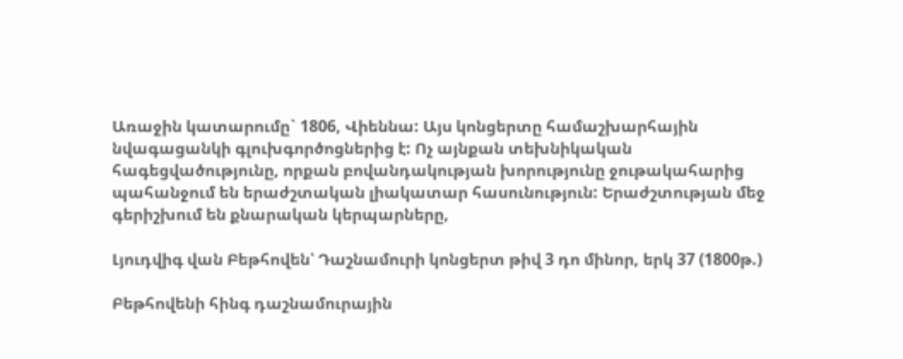Առաջին կատարումը` 1806, Վիեննա: Այս կոնցերտը համաշխարհային նվագացանկի գլուխգործոցներից է: Ոչ այնքան տեխնիկական հագեցվածությունը, որքան բովանդակության խորությունը ջութակահարից պահանջում են երաժշտական լիակատար հասունություն: Երաժշտության մեջ գերիշխում են քնարական կերպարները,

Լյուդվիգ վան Բեթհովեն՝ Դաշնամուրի կոնցերտ թիվ 3 դո մինոր, երկ 37 (1800թ.)

Բեթհովենի հինգ դաշնամուրային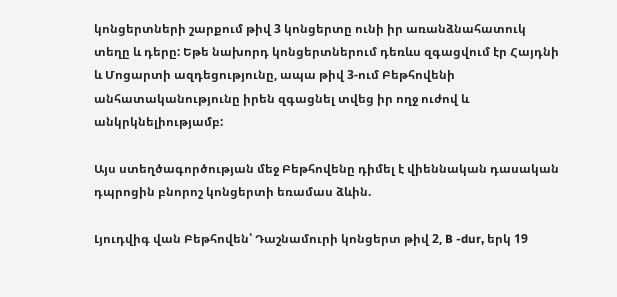կոնցերտների շարքում թիվ 3 կոնցերտը ունի իր առանձնահատուկ տեղը և դերը: Եթե նախորդ կոնցերտներում դեռևս զգացվում էր Հայդնի և Մոցարտի ազդեցությունը, ապա թիվ 3-ում Բեթհովենի անհատականությունը իրեն զգացնել տվեց իր ողջ ուժով և անկրկնելիությամբ:

Այս ստեղծագործության մեջ Բեթհովենը դիմել է վիեննական դասական դպրոցին բնորոշ կոնցերտի եռամաս ձևին.

Լյուդվիգ վան Բեթհովեն՝ Դաշնամուրի կոնցերտ թիվ 2, B -dur, երկ 19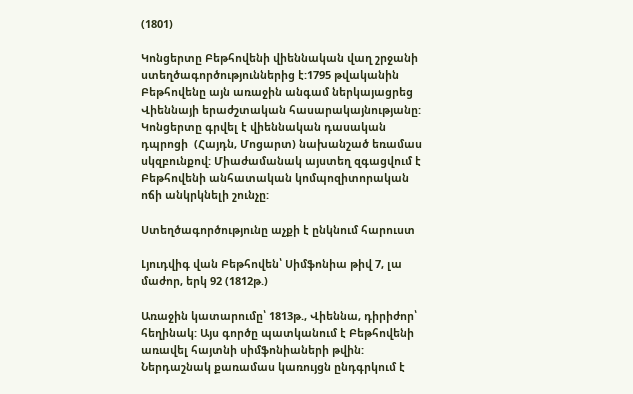(1801)

Կոնցերտը Բեթհովենի վիեննական վաղ շրջանի ստեղծագործություններից է:1795 թվականին Բեթհովենը այն առաջին անգամ ներկայացրեց Վիեննայի երաժշտական հասարակայնությանը: Կոնցերտը գրվել է վիեննական դասական դպրոցի  (Հայդն, Մոցարտ) նախանշած եռամաս սկզբունքով: Միաժամանակ այստեղ զգացվում է Բեթհովենի անհատական կոմպոզիտորական ոճի անկրկնելի շունչը:

Ստեղծագործությունը աչքի է ընկնում հարուստ

Լյուդվիգ վան Բեթհովեն՝ Սիմֆոնիա թիվ 7, լա մաժոր, երկ 92 (1812թ.)

Առաջին կատարումը՝ 1813թ., Վիեննա, դիրիժոր՝ հեղինակ: Այս գործը պատկանում է Բեթհովենի առավել հայտնի սիմֆոնիաների թվին: Ներդաշնակ քառամաս կառույցն ընդգրկում է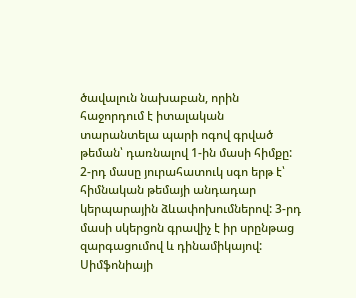ծավալուն նախաբան, որին հաջորդում է իտալական տարանտելա պարի ոգով գրված թեման՝ դառնալով 1-ին մասի հիմքը: 2-րդ մասը յուրահատուկ սգո երթ է՝ հիմնական թեմայի անդադար կերպարային ձևափոխումներով: 3-րդ մասի սկերցոն գրավիչ է իր սրընթաց զարգացումով և դինամիկայով: Սիմֆոնիայի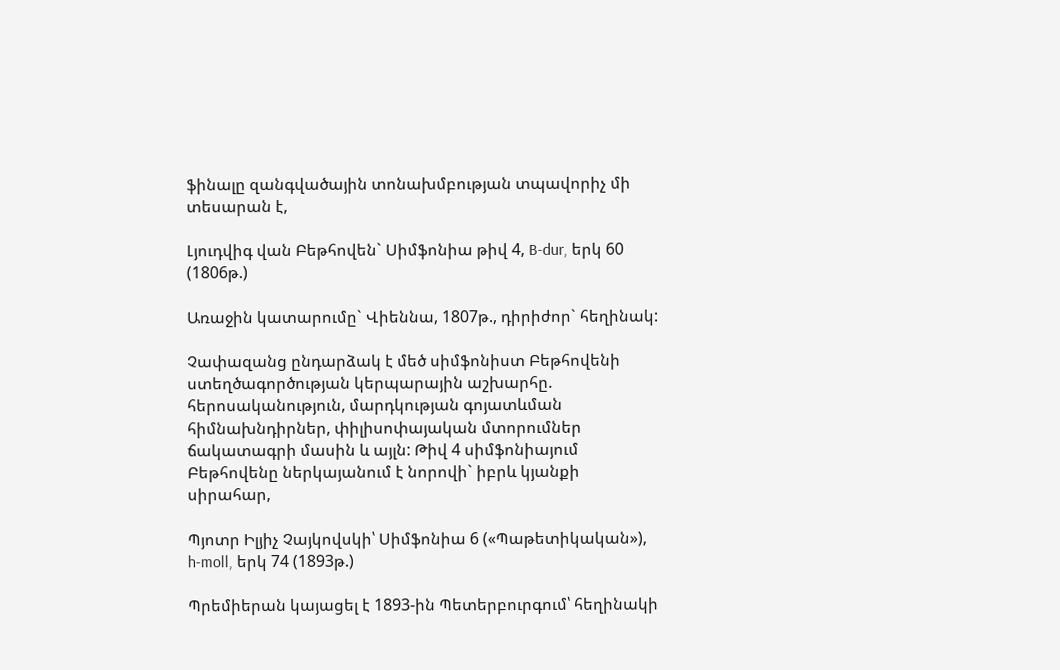ֆինալը զանգվածային տոնախմբության տպավորիչ մի տեսարան է,

Լյուդվիգ վան Բեթհովեն` Սիմֆոնիա թիվ 4, B-dur, երկ 60 (1806թ.)

Առաջին կատարումը` Վիեննա, 1807թ., դիրիժոր` հեղինակ:

Չափազանց ընդարձակ է մեծ սիմֆոնիստ Բեթհովենի ստեղծագործության կերպարային աշխարհը. հերոսականություն, մարդկության գոյատևման հիմնախնդիրներ, փիլիսոփայական մտորումներ ճակատագրի մասին և այլն: Թիվ 4 սիմֆոնիայում Բեթհովենը ներկայանում է նորովի` իբրև կյանքի սիրահար,

Պյոտր Իլյիչ Չայկովսկի՝ Սիմֆոնիա 6 («Պաթետիկական»), h-moll, երկ 74 (1893թ.)

Պրեմիերան կայացել է 1893-ին Պետերբուրգում՝ հեղինակի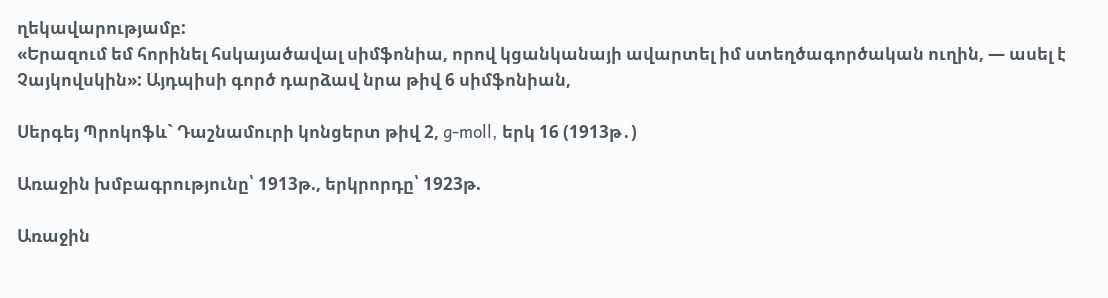ղեկավարությամբ:
«Երազում եմ հորինել հսկայածավալ սիմֆոնիա, որով կցանկանայի ավարտել իմ ստեղծագործական ուղին, — ասել է Չայկովսկին»: Այդպիսի գործ դարձավ նրա թիվ 6 սիմֆոնիան,

Սերգեյ Պրոկոֆև` Դաշնամուրի կոնցերտ թիվ 2, g-moll, երկ 16 (1913թ․)

Առաջին խմբագրությունը՝ 1913թ., երկրորդը՝ 1923թ.

Առաջին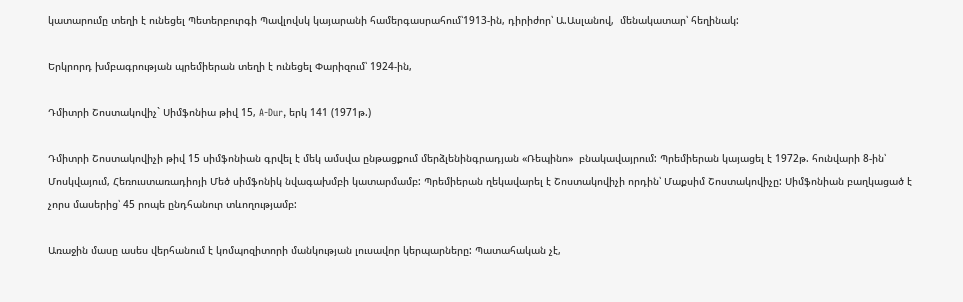կատարումը տեղի է ունեցել Պետերբուրգի Պավլովսկ կայարանի համերգասրահում՝1913-ին, դիրիժոր՝ Ա.Ասլանով,  մենակատար՝ հեղինակ:

Երկրորդ խմբագրության պրեմիերան տեղի է ունեցել Փարիզում՝ 1924-ին,

Դմիտրի Շոստակովիչ` Սիմֆոնիա թիվ 15, A-Dur, երկ 141 (1971թ.)

Դմիտրի Շոստակովիչի թիվ 15 սիմֆոնիան գրվել է մեկ ամսվա ընթացքում մերձլենինգրադյան «Ռեպինո»  բնակավայրում: Պրեմիերան կայացել է 1972թ. հունվարի 8-ին՝ Մոսկվայում, Հեռուստառադիոյի Մեծ սիմֆոնիկ նվագախմբի կատարմամբ: Պրեմիերան ղեկավարել է Շոստակովիչի որդին՝ Մաքսիմ Շոստակովիչը: Սիմֆոնիան բաղկացած է չորս մասերից՝ 45 րոպե ընդհանուր տևողությամբ:

Առաջին մասը ասես վերհանում է կոմպոզիտորի մանկության լուսավոր կերպարները: Պատահական չէ,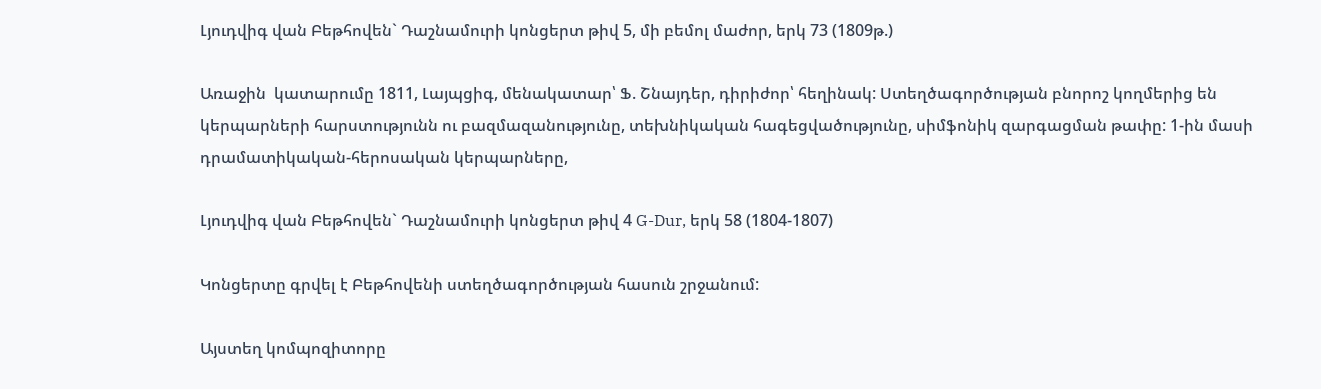Լյուդվիգ վան Բեթհովեն` Դաշնամուրի կոնցերտ թիվ 5, մի բեմոլ մաժոր, երկ 73 (1809թ.)

Առաջին  կատարումը 1811, Լայպցիգ, մենակատար՝ Ֆ. Շնայդեր, դիրիժոր՝ հեղինակ: Ստեղծագործության բնորոշ կողմերից են կերպարների հարստությունն ու բազմազանությունը, տեխնիկական հագեցվածությունը, սիմֆոնիկ զարգացման թափը: 1-ին մասի դրամատիկական-հերոսական կերպարները,

Լյուդվիգ վան Բեթհովեն` Դաշնամուրի կոնցերտ թիվ 4 G-Dur, երկ 58 (1804-1807)

Կոնցերտը գրվել է Բեթհովենի ստեղծագործության հասուն շրջանում:

Այստեղ կոմպոզիտորը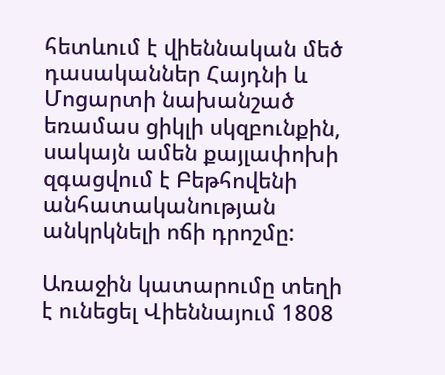հետևում է վիեննական մեծ դասականներ Հայդնի և Մոցարտի նախանշած եռամաս ցիկլի սկզբունքին, սակայն ամեն քայլափոխի զգացվում է Բեթհովենի անհատականության անկրկնելի ոճի դրոշմը:

Առաջին կատարումը տեղի է ունեցել Վիեննայում 1808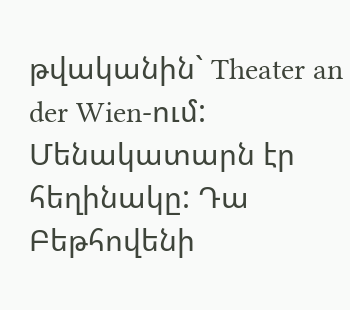թվականին` Theater an der Wien-ում: Մենակատարն էր հեղինակը: Դա Բեթհովենի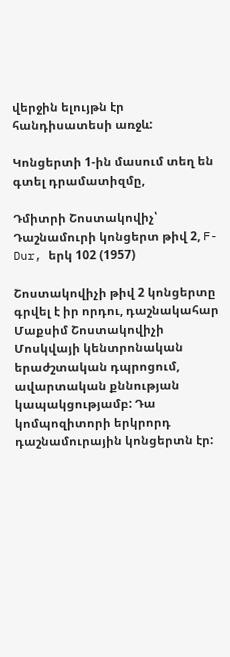վերջին ելույթն էր հանդիսատեսի առջև:

Կոնցերտի 1-ին մասում տեղ են գտել դրամատիզմը,

Դմիտրի Շոստակովիչ՝ Դաշնամուրի կոնցերտ թիվ 2, F-Dur, երկ 102 (1957)

Շոստակովիչի թիվ 2 կոնցերտը գրվել է իր որդու, դաշնակահար Մաքսիմ Շոստակովիչի Մոսկվայի կենտրոնական երաժշտական դպրոցում, ավարտական քննության կապակցությամբ: Դա կոմպոզիտորի երկրորդ դաշնամուրային կոնցերտն էր: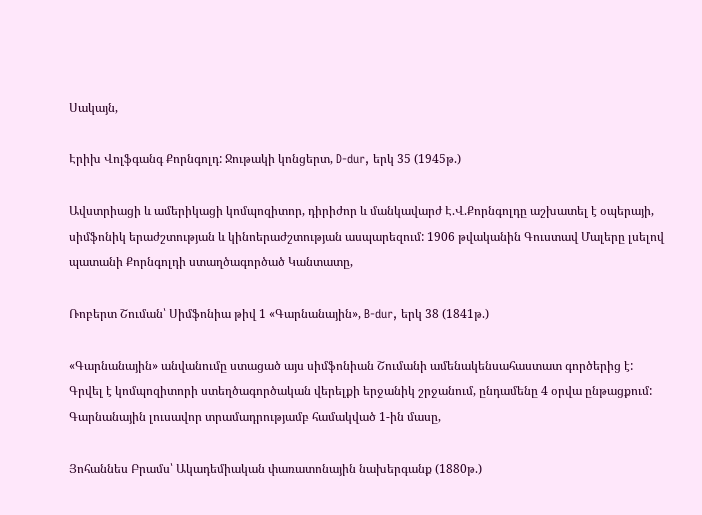Սակայն,

Էրիխ Վոլֆգանգ Քորնգոլդ: Ջութակի կոնցերտ, D-dur, երկ 35 (1945թ.)

Ավստրիացի և ամերիկացի կոմպոզիտոր, դիրիժոր և մանկավարժ Է.Վ.Քորնգոլդը աշխատել է օպերայի, սիմֆոնիկ երաժշտության և կինոերաժշտության ասպարեզում: 1906 թվականին Գուստավ Մալերը լսելով պատանի Քորնգոլդի ստաղծագործած Կանտատը,

Ռոբերտ Շուման՝ Սիմֆոնիա թիվ 1 «Գարնանային», B-dur, երկ 38 (1841թ.)

«Գարնանային» անվանումը ստացած այս սիմֆոնիան Շումանի ամենակենսահաստատ գործերից է: Գրվել է կոմպոզիտորի ստեղծագործական վերելքի երջանիկ շրջանում, ընդամենը 4 օրվա ընթացքում: Գարնանային լուսավոր տրամադրությամբ համակված 1-ին մասը,

Յոհաննես Բրամս՝ Ակադեմիական փառատոնային նախերգանք (1880թ.)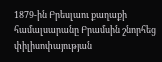1879-ին Բրեսլաու քաղաքի համալսարանը Բրամսին շնորհեց փիլիսոփայության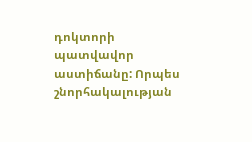դոկտորի պատվավոր աստիճանը: Որպես շնորհակալության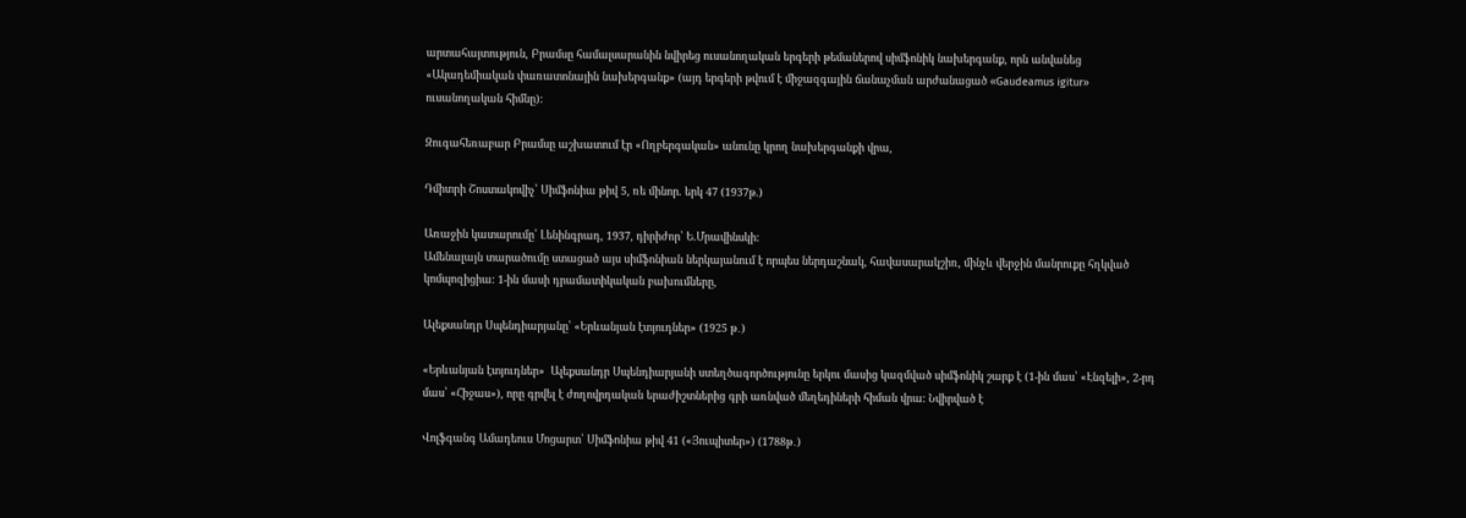արտահայտություն, Բրամսը համալսարանին նվիրեց ուսանողական երգերի թեմաներով սիմֆոնիկ նախերգանք, որն անվանեց «Ակադեմիական փառատոնային նախերգանք» (այդ երգերի թվում է միջազգային ճանաչման արժանացած «Gaudeamus igitur» ուսանողական հիմնը):

Զուգահեռաբար Բրամսը աշխատում էր «Ողբերգական» անունը կրող նախերգանքի վրա,

Դմիտրի Շոստակովիչ՝ Սիմֆոնիա թիվ 5, ռե մինոր. երկ 47 (1937թ.)

Առաջին կատարումը՝ Լենինգրադ, 1937, դիրիժոր՝ Ե.Մրավինսկի:
Ամենալայն տարածումը ստացած այս սիմֆոնիան ներկայանում է որպես ներդաշնակ, հավասարակշիռ, մինչև վերջին մանրուքը հղկված կոմպոզիցիա: 1-ին մասի դրամատիկական բախումները,

Ալեքսանդր Սպենդիարյանը՝ «Երևանյան էտյուդներ» (1925 թ․)

«Երևանյան էտյուդներ»  Ալեքսանդր Սպենդիարյանի ստեղծագործությունը երկու մասից կազմված սիմֆոնիկ շարք է (1-ին մաս՝ «Էնզելի», 2-րդ մաս՝ «Հիջաս»), որը գրվել է ժողովրդական երաժիշտներից գրի առնված մեղեդիների հիման վրա: Նվիրված է

Վոլֆգանգ Ամադեուս Մոցարտ՝ Սիմֆոնիա թիվ 41 («Յուպիտեր») (1788թ․)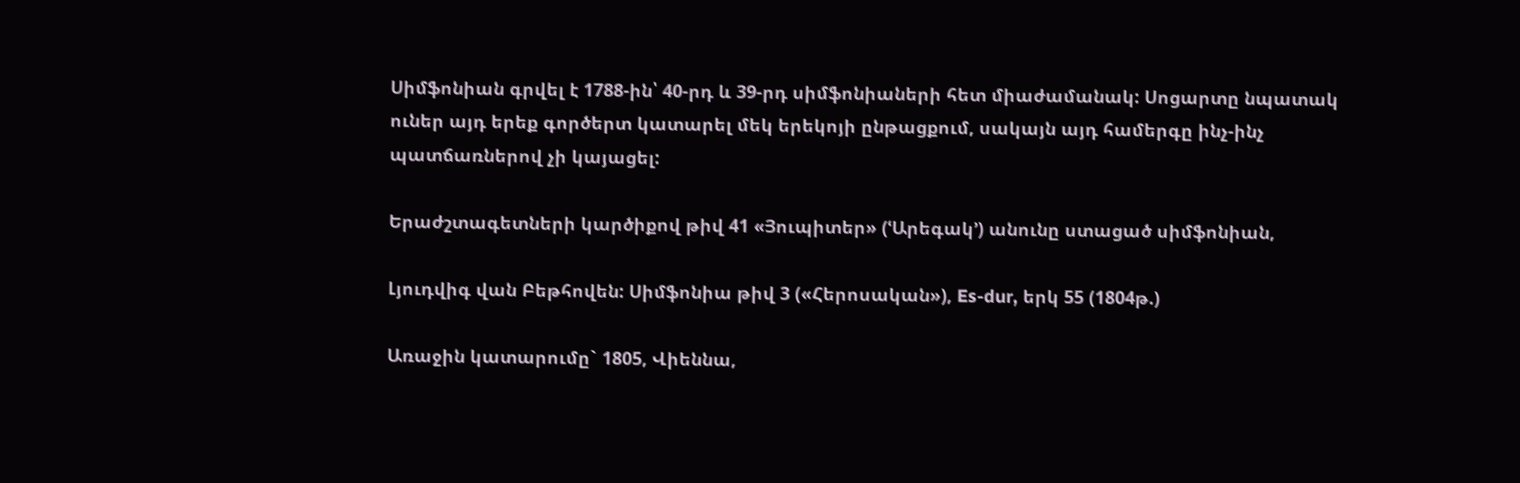Սիմֆոնիան գրվել է 1788-ին՝ 40-րդ և 39-րդ սիմֆոնիաների հետ միաժամանակ: Սոցարտը նպատակ ուներ այդ երեք գործերտ կատարել մեկ երեկոյի ընթացքում, սակայն այդ համերգը ինչ-ինչ պատճառներով չի կայացել:

Երաժշտագետների կարծիքով թիվ 41 «Յուպիտեր» (ՙԱրեգակ՚) անունը ստացած սիմֆոնիան,

Լյուդվիգ վան Բեթհովեն: Սիմֆոնիա թիվ 3 («Հերոսական»), Es-dur, երկ 55 (1804թ.)

Առաջին կատարումը` 1805, Վիեննա,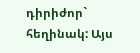դիրիժոր` հեղինակ: Այս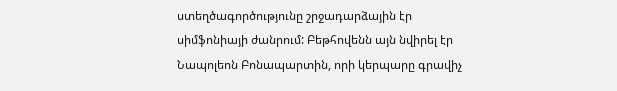ստեղծագործությունը շրջադարձային էր սիմֆոնիայի ժանրում: Բեթհովենն այն նվիրել էր Նապոլեոն Բոնապարտին, որի կերպարը գրավիչ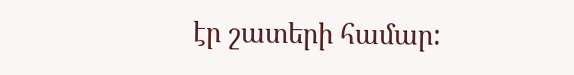էր շատերի համար: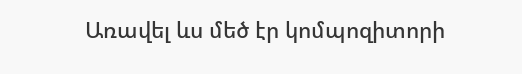Առավել ևս մեծ էր կոմպոզիտորի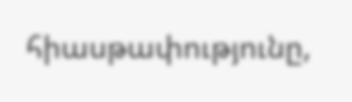հիասթափությունը,